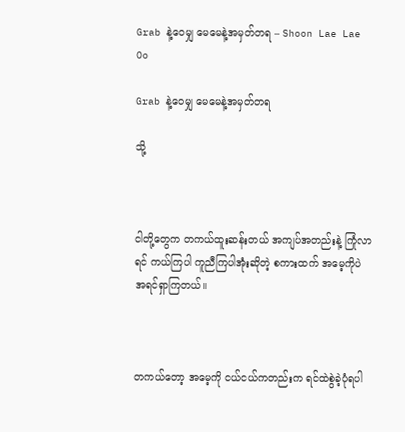Grab နဲ့ဝေမျှ မေမေနဲ့အမှတ်တရ – Shoon Lae Lae Oo

Grab နဲ့ဝေမျှ မေမေနဲ့အမှတ်တရ

သို့



ငါတို့တွေက တကယ်ထူးဆန်းတယ် အကျပ်အတည်းနဲ့ ကြုံလာရင် ကယ်ကြပါ ကူညီကြပါအုံးဆိုတဲ့ စကားထက် အမေ့ကိုပဲ အရင်ရှာကြတယ်။



တကယ်တော့ အမေ့ကို ငယ်ငယ်ကတည်းက ရင်ထဲစွဲခဲ့ပုံရပါ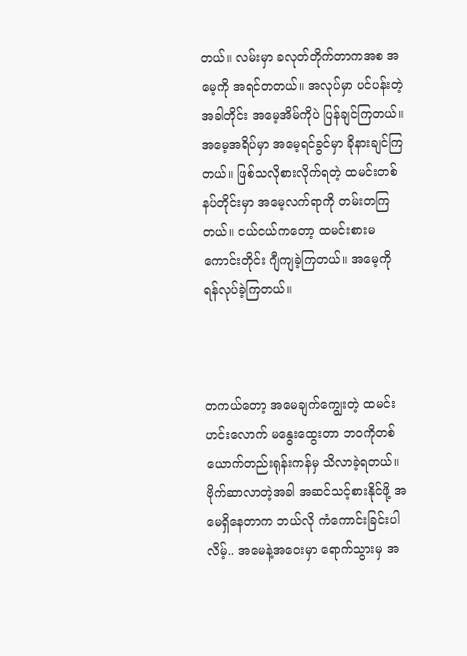တယ်။ လမ်းမှာ ခလုတ်တိုက်တာကအစ အမေ့ကို အရင်တတယ်။ အလုပ်မှာ ပင်ပန်းတဲ့အခါတိုင်း အမေ့အိမ်ကိုပဲ ပြန်ချင်ကြတယ်။ အမေ့အရိပ်မှာ အမေ့ရင်ခွင်မှာ ခိုနားချင်ကြတယ်။ ဖြစ်သလိုစားလိုက်ရတဲ့ ထမင်းတစ်နပ်တိုင်းမှာ အမေ့လက်ရာကို တမ်းတကြတယ်။ ငယ်ငယ်ကတော့ ထမင်းစားမကောင်းတိုင်း ဂျီကျခဲ့ကြတယ်။ အမေ့ကို ရန်လုပ်ခဲ့ကြတယ်။



တကယ်တော့ အမေချက်ကျွေးတဲ့ ထမင်းဟင်းလောက် မနွေးထွေးတာ ဘဝကိုတစ်ယောက်တည်းရုန်းကန်မှ သိလာခဲ့ရတယ်။ ဗိုက်ဆာလာတဲ့အခါ အဆင်သင့်စားနိုင်ဖို့ အမေရှိနေတာက ဘယ်လို ကံကောင်းခြင်းပါလိမ့်.. အမေနဲ့အဝေးမှာ ရောက်သွားမှ အ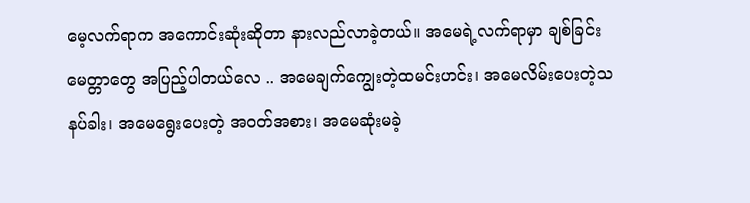မေ့လက်ရာက အကောင်းဆုံးဆိုတာ နားလည်လာခဲ့တယ်။ အမေရဲ့လက်ရာမှာ ချစ်ခြင်းမေတ္တာတွေ အပြည့်ပါတယ်လေ .. အမေချက်ကျွေးတဲ့ထမင်းဟင်း၊ အမေလိမ်းပေးတဲ့သနပ်ခါး၊ အမေရွေးပေးတဲ့ အဝတ်အစား၊ အမေဆုံးမခဲ့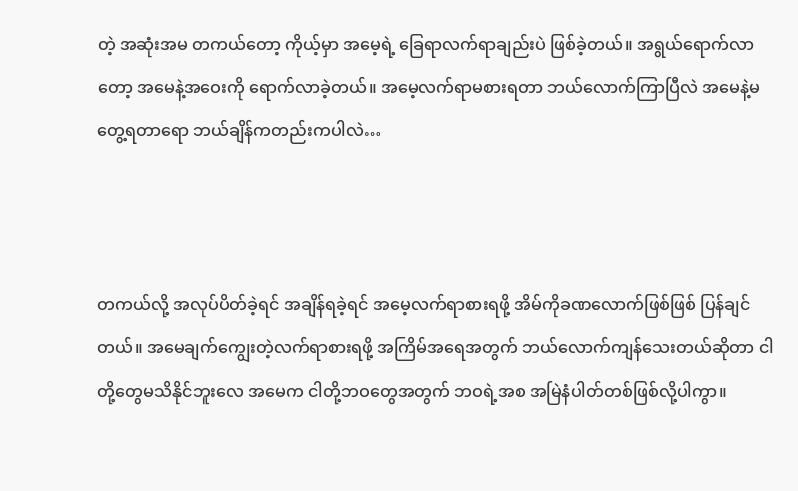တဲ့ အဆုံးအမ တကယ်တော့ ကိုယ့်မှာ အမေ့ရဲ့ ခြေရာလက်ရာချည်းပဲ ဖြစ်ခဲ့တယ်။ အရွယ်ရောက်လာတော့ အမေနဲ့အဝေးကို ရောက်လာခဲ့တယ်။ အမေ့လက်ရာမစားရတာ ဘယ်လောက်ကြာပြီလဲ အမေနဲ့မတွေ့ရတာရော ဘယ်ချိန်ကတည်းကပါလဲ…



တကယ်လို့ အလုပ်ပိတ်ခဲ့ရင် အချိန်ရခဲ့ရင် အမေ့လက်ရာစားရဖို့ အိမ်ကိုခဏလောက်ဖြစ်ဖြစ် ပြန်ချင်တယ်။ အမေချက်ကျွေးတဲ့လက်ရာစားရဖို့ အကြိမ်အရေအတွက် ဘယ်လောက်ကျန်သေးတယ်ဆိုတာ ငါတို့တွေမသိနိုင်ဘူးလေ အမေက ငါတို့ဘဝတွေအတွက် ဘဝရဲ့အစ အမြဲနံပါတ်တစ်ဖြစ်လို့ပါကွာ။